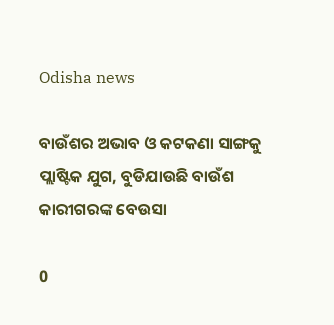Odisha news

ବାଉଁଶର ଅଭାବ ଓ କଟକଣା ସାଙ୍ଗକୁ ପ୍ଲାଷ୍ଟିକ ଯୁଗ, ବୁଡିଯାଉଛି ବାଉଁଶ କାରୀଗରଙ୍କ ବେଉସା

0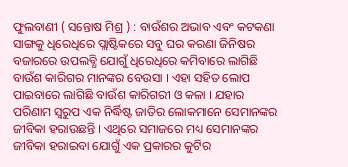ଫୁଲବାଣୀ ( ସନ୍ତୋଷ ମିଶ୍ର ) : ବାଉଁଶର ଅଭାବ ଏବଂ କଟକଣା ସାଙ୍ଗକୁ ଧିରେଧିରେ ପ୍ଲାଷ୍ଟିକରେ ସବୁ ଘର କରଣା ଜିନିଷର ବଜାରରେ ଉପଲବ୍ଧି ଯୋଗୁଁ ଧିରେଧିରେ କମିବାରେ ଲାଗିଛି ବାଉଁଶ କାରିଗର ମାନଙ୍କର ବେଉସା । ଏହା ସହିତ ଲୋପ ପାଇବାରେ ଲାଗିଛି ବାଉଁଶ କାରିଗରୀ ଓ କଳା । ଯହାର ପରିଣାମ ସ୍ୱରୁପ ଏକ ନିର୍ଦ୍ଧିଷ୍ଟ ଜାତିର ଲୋକମାନେ ସେମାନଙ୍କର ଜୀବିକା ହରାଉଛନ୍ତି । ଏଥିରେ ସମାଜରେ ମଧ୍ୟ ସେମାନଙ୍କର ଜୀବିକା ହରାଇବା ଯୋଗୁଁ ଏକ ପ୍ରକାରର କୁଟିର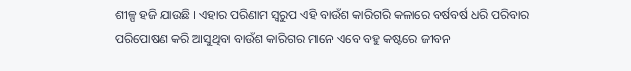ଶୀଳ୍ପ ହଜି ଯାଉଛି । ଏହାର ପରିଣାମ ସ୍ୱରୁପ ଏହି ବାଉଁଶ କାରିଗରି କଳାରେ ବର୍ଷବର୍ଷ ଧରି ପରିବାର ପରିପୋଷଣ କରି ଆସୁଥିବା ବାଉଁଶ କାରିଗର ମାନେ ଏବେ ବହୁ କଷ୍ଟରେ ଜୀବନ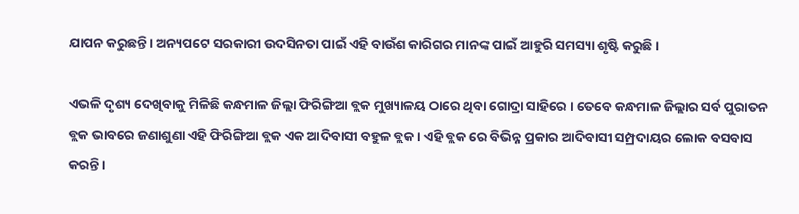ଯାପନ କରୁଛନ୍ତି । ଅନ୍ୟପଟେ ସରକାରୀ ଉଦସିନତା ପାଇଁ ଏହି ବାଉଁଶ କାରିଗର ମାନଙ୍କ ପାଇଁ ଆହୁରି ସମସ୍ୟା ଶୃଷ୍ଟି କରୁଛି ।

ଏଭଳି ଦୃଶ୍ୟ ଦେଖିବାକୁ ମିଳିଛି କନ୍ଧମାଳ ଜିଲ୍ଲା ଫିରିଙ୍ଗିଆ ବ୍ଲକ ମୁଖ୍ୟାଳୟ ଠାରେ ଥିବା ଗୋଦ୍ରା ସାହିରେ । ତେବେ କନ୍ଧମାଳ ଜିଲ୍ଲାର ସର୍ବ ପୁରାତନ ବ୍ଲକ ଭାବରେ ଜଣାଶୁଣା ଏହି ଫିରିଙ୍ଗିଆ ବ୍ଲକ ଏକ ଆଦିବାସୀ ବହୁଳ ବ୍ଲକ । ଏହି ବ୍ଲକ ରେ ବିଭିନ୍ନ ପ୍ରକାର ଆଦିବାସୀ ସମ୍ପ୍ରଦାୟର ଲୋକ ବସବାସ କରନ୍ତି ।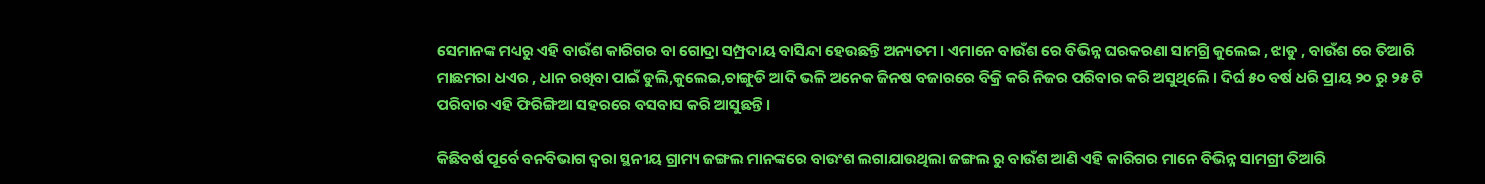ସେମାନଙ୍କ ମଧ୍ୟରୁ ଏହି ବାଉଁଶ କାରିଗର ବା ଗୋଦ୍ରା ସମ୍ପ୍ରଦାୟ ବାସିନ୍ଦା ହେଉଛନ୍ତି ଅନ୍ୟତମ । ଏମାନେ ବାଉଁଶ ରେ ବିଭିନ୍ନ ଘରକରଣା ସାମଗ୍ରି କୁଲେଇ , ଝାଡୁ , ବାଉଁଶ ରେ ତିଆରି ମାଛମରା ଧଏର , ଧାନ ରଖିବା ପାଇଁ ଡୁଲି,କୁଲେଇ,ଚାଙ୍ଗୁଡି ଆଦି ଭଳି ଅନେକ ଜିନଷ ବଜାରରେ ବିକ୍ରି କରି ନିଜର ପରିବାର କରି ଅସୁଥିଲେି । ଦିର୍ଘ ୫୦ ବର୍ଷ ଧରି ପ୍ରାୟ ୨୦ ରୁ ୨୫ ଟି ପରିବାର ଏହି ଫିରିଙ୍ଗିଆ ସହରରେ ବସବାସ କରି ଆସୁଛନ୍ତି ।

କିଛିବର୍ଷ ପୂର୍ବେ ବନବିଭାଗ ଦ୍ୱରା ସ୍ଥନୀୟ ଗ୍ରାମ୍ୟ ଜଙ୍ଗଲ ମାନଙ୍କରେ ବାଉଂଶ ଲଗାଯାଉଥିଲା ଜଙ୍ଗଲ ରୁ ବାଉଁଶ ଆଣି ଏହି କାରିଗର ମାନେ ବିଭିନ୍ନ ସାମଗ୍ରୀ ତିଆରି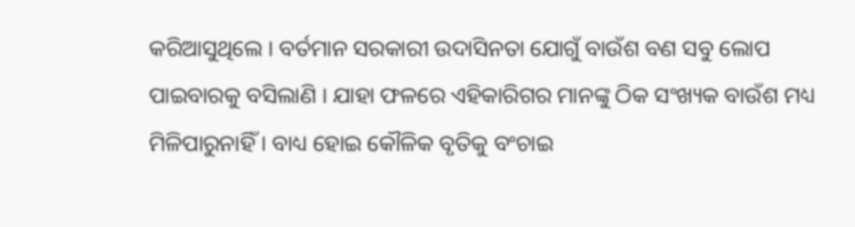କରିଆସୁଥିଲେ । ବର୍ତମାନ ସରକାରୀ ଉଦାସିନତା ଯୋଗୁଁ ବାଉଁଶ ବଣ ସବୁ ଲୋପ ପାଇବାରକୁ ବସିଲାଣି । ଯାହା ଫଳରେ ଏହିକାରିଗର ମାନଙ୍କୁ ଠିକ ସଂଖ୍ୟକ ବାଉଁଶ ମଧ୍ୟ ମିଳିପାରୁନାହିଁ । ବାଧ୍ୟ ହୋଇ କୌଳିକ ବୃତିକୁ ବଂଚାଇ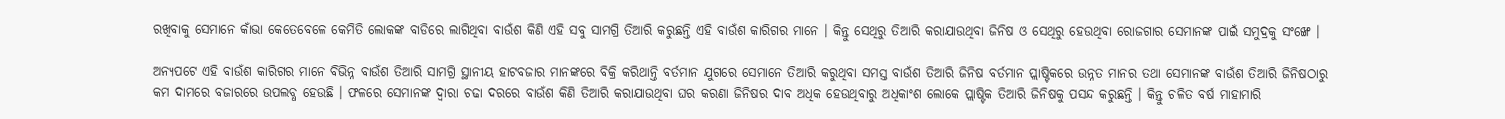ରଖିବାକୁ ସେମାନେ କାଁଭା କେତେବେଳେ କେମିତି ଲୋକଙ୍କ ବାଡିରେ ଲାଗିଥିବା ବାଉଁଶ କିଣି ଏହି ସବୁ ସାମଗ୍ରି ତିଆରି କରୁଛନ୍ତି ଏହି ବାଉଁଶ କାରିଗର ମାନେ । କିନ୍ତୁ ସେଥିରୁ ତିଆରି କରାଯାଉଥିବା ଜିନିଷ ଓ ସେଥିରୁ ହେଉଥିବା ରୋଜଗାର ସେମାନଙ୍କ ପାଇଁ ସମୁଦ୍ରକୁ ସଂଙ୍ଖେ ।

ଅନ୍ୟପଟେ ଏହି ବାଉଁଶ କାରିଗର ମାନେ ବିଭିନ୍ନ ବାଉଁଶ ତିଆରି ସାମଗ୍ରି ସ୍ଥାନୀୟ ହାଟବଜାର ମାନଙ୍କରେ ବିକ୍ରି କରିଥାନ୍ତି ବର୍ତମାନ ଯୁଗରେ ସେମାନେ ତିଆରି କରୁଥିବା ସମସ୍ତ ବାଉଁଶ ତିଆରି ଜିନିଷ ବର୍ତମାନ ପ୍ଲାଷ୍ଟିକରେ ଉନ୍ନତ ମାନର ତଥା ସେମାନଙ୍କ ବାଉଁଶ ତିଆରି ଜିନିଷଠାରୁ କମ ଦାମରେ ବଜାରରେ ଉପଲବ୍ଧ ହେଉଛି । ଫଳରେ ସେମାନଙ୍କ ଦ୍ୱାରା ଚଢା ଦରରେ ବାଉଁଶ କିଣି ତିଆରି କରାଯାଉଥିବା ଘର କରଣା ଜିନିଷର ଦାବ ଅଧିକ ହେଉଥିବାରୁ ଅଧିକାଂଶ ଲୋକେ ପ୍ଲାଷ୍ଟିକ ତିଆରି ଜିନିଷକୁ ପସନ୍ଦ କରୁଛନ୍ତି । କିନ୍ତୁ ଚଳିତ ବର୍ଷ ମାହାମାରି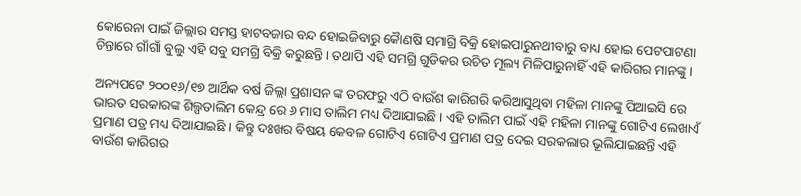କୋରେନା ପାଇଁ ଜିଲ୍ଲାର ସମସ୍ତ ହାଟବଜାର ବନ୍ଦ ହୋଇଜିବାରୁ କୈାଣଷି ସମାଗ୍ରି ବିକ୍ରି ହୋଇପାରୁନଥୀବାରୁ ବାଧ୍ୟ ହୋଇ ପେଟପାଟଣା ଚିନ୍ତାରେ ଗାଁଗାଁ ବୁଲୁ ଏହି ସବୁ ସମଗ୍ରି ବିକ୍ରି କରୁଛନ୍ତି । ତଥାପି ଏହି ସମଗ୍ରି ଗୁଡିକର ଉଚିତ ମୂଲ୍ୟ ମିଳିପାରୁନାହିଁ ଏହି କାରିଗର ମାନଙ୍କୁ ।

ଅନ୍ୟପଟେ ୨୦୦୧୬/୧୭ ଆର୍ଥିକ ବର୍ଷ ଜିଲ୍ଲା ପ୍ରଶାସନ ଙ୍କ ତରଫରୁ ଏଠି ବାଉଁଶ କାରିଗରି କରିଆସୁଥିବା ମହିଳା ମାନଙ୍କୁ ପିଆଇସି ରେ ଭାରତ ସରକାରଙ୍କ ଶିଲ୍ପତାଲିମ କେନ୍ଦ୍ର ରେ ୬ ମାସ ତାଲିମ ମଧ୍ୟ ଦିଆଯାଇଛି । ଏହି ତାଲିମ ପାଇଁ ଏହି ମହିଳା ମାନଙ୍କୁ ଗୋଟିଏ ଲେଖାଏଁ ପ୍ରମାଣ ପତ୍ର ମଧ୍ୟ ଦିଆଯାଇଛି । କିନ୍ତୁ ଦଃଖର ବିଷୟ କେବଳ ଗୋଟିଏ ଗୋଟିଏ ପ୍ରମାଣ ପତ୍ର ଦେଇ ସରକଲାର ଭୂଲିଯାଇଛନ୍ତି ଏହି ବାଉଁଶ କାରିଗର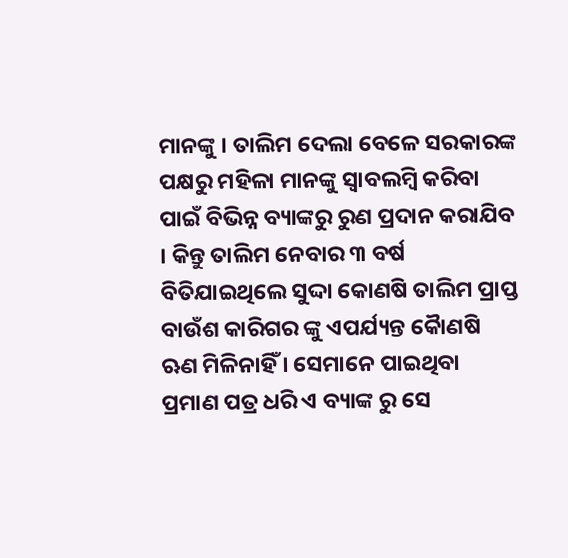ମାନଙ୍କୁ । ତାଲିମ ଦେଲା ବେଳେ ସରକାରଙ୍କ ପକ୍ଷରୁ ମହିଳା ମାନଙ୍କୁ ସ୍ୱାବଲମ୍ବି କରିବା ପାଇଁ ବିଭିନ୍ନ ବ୍ୟାଙ୍କରୁ ରୁଣ ପ୍ରଦାନ କରାଯିବ । କିନ୍ତୁ ତାଲିମ ନେବାର ୩ ବର୍ଷ ବିତିଯାଇଥିଲେ ସୁଦ୍ଦା କୋଣଷି ତାଲିମ ପ୍ରାପ୍ତ ବାଉଁଶ କାରିଗର ଙ୍କୁ ଏପର୍ଯ୍ୟନ୍ତ କୈାଣଷି ଋଣ ମିଳିନାହିଁ । ସେମାନେ ପାଇଥିବା ପ୍ରମାଣ ପତ୍ର ଧରି ଏ ବ୍ୟାଙ୍କ ରୁ ସେ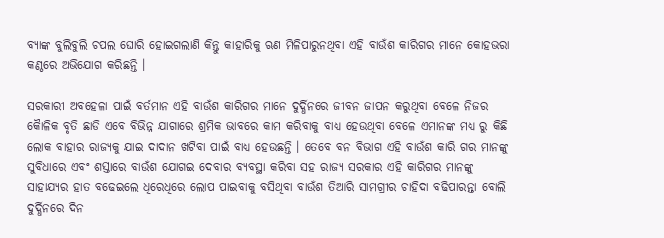ବ୍ୟାଙ୍କ ବୁଲିବୁଲି ଚପଲ ଘୋରି ହୋଇଗଲାଣି କିନ୍ତୁ କାହାରିକୁ ଋଣ ମିଳିପାରୁନଥିବା ଏହି ବାଉଁଶ କାରିଗର ମାନେ କୋହଭରା କଣ୍ଠରେ ଅଭିଯୋଗ କରିଛନ୍ତି ।

ସରକାରୀ ଅବହେଳା ପାଇଁ ବର୍ତମାନ ଏହି ବାଉଁଶ କାରିଗର ମାନେ ଦୁର୍ଦ୍ଧିନରେ ଜୀବନ ଜାପନ କରୁଥିବା ବେଳେ ନିଜର କୈାଳିକ ବୃତି ଛାଡି ଏବେ ବିଭିନ୍ନ ଯାଗାରେ ଶ୍ରମିକ ଭାବରେ କାମ କରିବାକୁ ବାଧ୍ୟ ହେଉଥିବା ବେଳେ ଏମାନଙ୍କ ମଧ୍ୟ ରୁ କିଛି ଲୋକ ବାହାର ରାଜ୍ୟକୁ ଯାଇ ଦାଦାନ ଖଟିବା ପାଇଁ ବାଧ୍ୟ ହେଉଛନ୍ତି । ତେବେ ବନ ବିଭାଗ ଏହି ବାଉଁଶ କାରି ଗର ମାନଙ୍କୁ ସୁବିଧାରେ ଏବଂ ଶସ୍ତାରେ ବାଉଁଶ ଯୋଗଇ ଦେବାର ବ୍ୟବସ୍ଥା କରିବା ସହ ରାଜ୍ୟ ସରକାର ଏହି କାରିଗର ମାନଙ୍କୁ ସାହାଯ୍ୟର ହାତ ବଢେଇଲେ ଧିରେଧିରେ ଲୋପ ପାଇବାକୁ ବସିଥିବା ବାଉଁଶ ତିଆରି ସାମଗ୍ରୀର ଚାହିଦା ବଢିପାରନ୍ତା ବୋଲି ଦୁର୍ଦ୍ଧିନରେ ଦିନ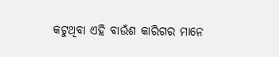କଟୁଥିବା ଏହି ବାଉଁଶ କାରିଗର ମାନେ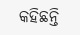କହିଛନ୍ତି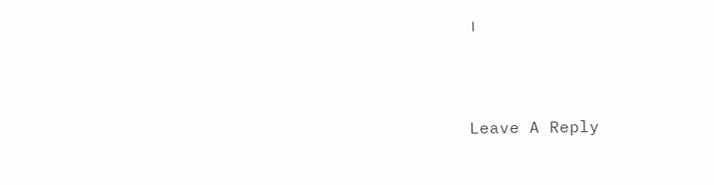।



Leave A Reply